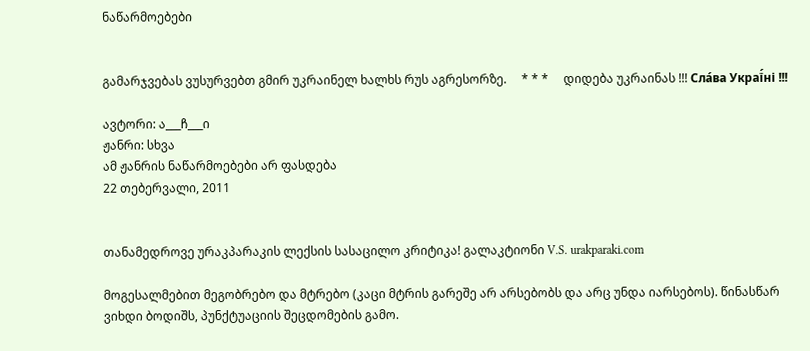ნაწარმოებები


გამარჯვებას ვუსურვებთ გმირ უკრაინელ ხალხს რუს აგრესორზე.     * * *     დიდება უკრაინას !!! Сла́ва Украї́ні !!!

ავტორი: ა___ჩ___ი
ჟანრი: სხვა
ამ ჟანრის ნაწარმოებები არ ფასდება
22 თებერვალი, 2011


თანამედროვე ურაკპარაკის ლექსის სასაცილო კრიტიკა! გალაკტიონი V.S. urakparaki.com

მოგესალმებით მეგობრებო და მტრებო (კაცი მტრის გარეშე არ არსებობს და არც უნდა იარსებოს). წინასწარ ვიხდი ბოდიშს, პუნქტუაციის შეცდომების გამო.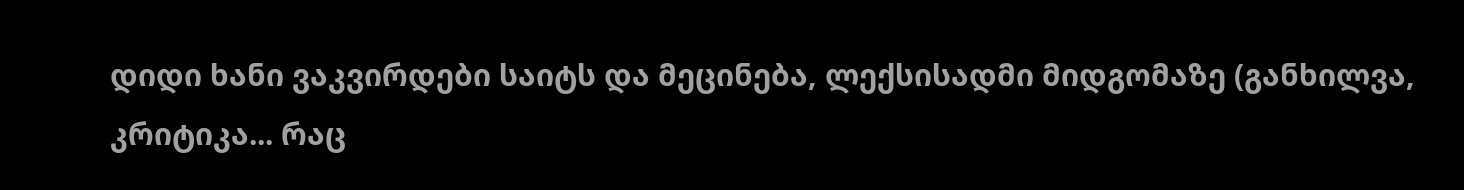დიდი ხანი ვაკვირდები საიტს და მეცინება, ლექსისადმი მიდგომაზე (განხილვა, კრიტიკა... რაც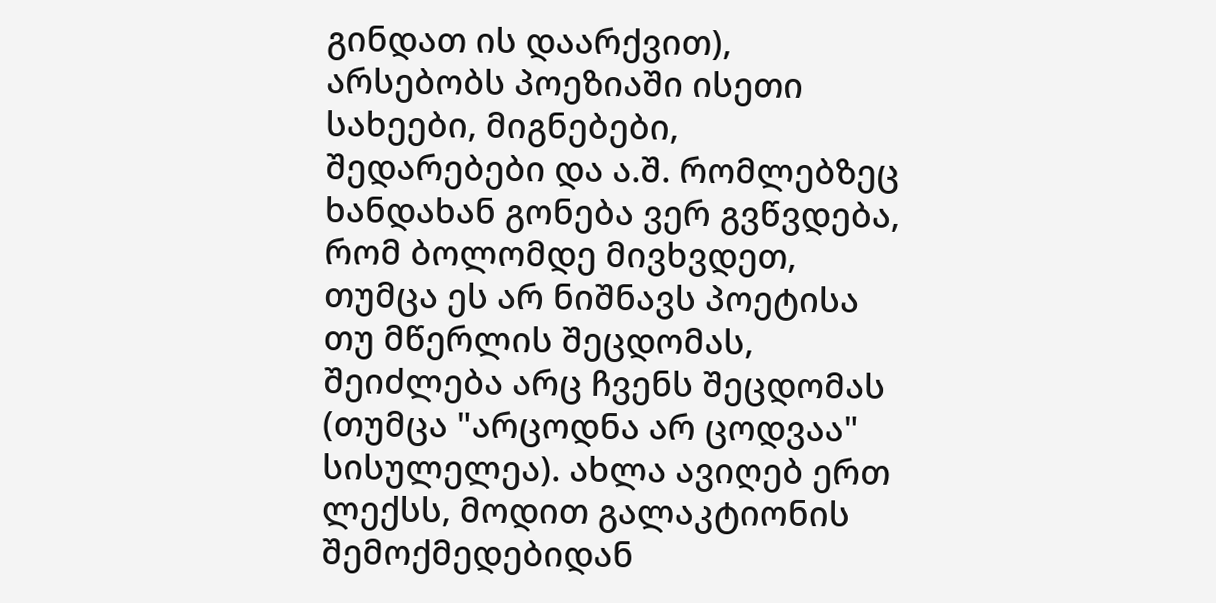გინდათ ის დაარქვით), არსებობს პოეზიაში ისეთი სახეები, მიგნებები, შედარებები და ა.შ. რომლებზეც ხანდახან გონება ვერ გვწვდება, რომ ბოლომდე მივხვდეთ, თუმცა ეს არ ნიშნავს პოეტისა თუ მწერლის შეცდომას, შეიძლება არც ჩვენს შეცდომას (თუმცა "არცოდნა არ ცოდვაა" სისულელეა). ახლა ავიღებ ერთ ლექსს, მოდით გალაკტიონის შემოქმედებიდან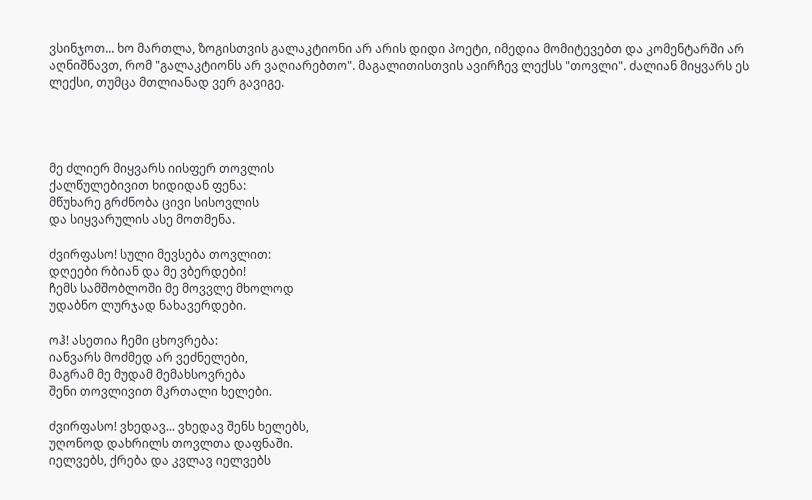ვსინჯოთ... ხო მართლა, ზოგისთვის გალაკტიონი არ არის დიდი პოეტი, იმედია მომიტევებთ და კომენტარში არ აღნიშნავთ, რომ "გალაკტიონს არ ვაღიარებთო". მაგალითისთვის ავირჩევ ლექსს "თოვლი". ძალიან მიყვარს ეს ლექსი, თუმცა მთლიანად ვერ გავიგე.




მე ძლიერ მიყვარს იისფერ თოვლის
ქალწულებივით ხიდიდან ფენა:
მწუხარე გრძნობა ცივი სისოვლის
და სიყვარულის ასე მოთმენა.

ძვირფასო! სული მევსება თოვლით:
დღეები რბიან და მე ვბერდები!
ჩემს სამშობლოში მე მოვვლე მხოლოდ
უდაბნო ლურჯად ნახავერდები.

ოჰ! ასეთია ჩემი ცხოვრება:
იანვარს მოძმედ არ ვეძნელები,
მაგრამ მე მუდამ მემახსოვრება
შენი თოვლივით მკრთალი ხელები.

ძვირფასო! ვხედავ... ვხედავ შენს ხელებს,
უღონოდ დახრილს თოვლთა დაფნაში.
იელვებს, ქრება და კვლავ იელვებს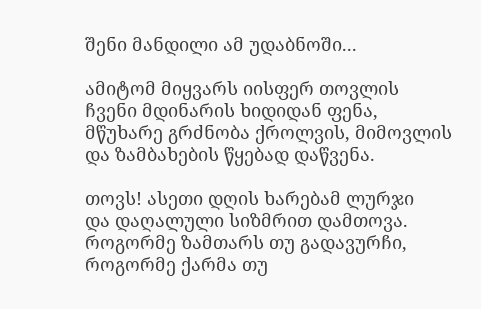შენი მანდილი ამ უდაბნოში...

ამიტომ მიყვარს იისფერ თოვლის
ჩვენი მდინარის ხიდიდან ფენა,
მწუხარე გრძნობა ქროლვის, მიმოვლის
და ზამბახების წყებად დაწვენა.

თოვს! ასეთი დღის ხარებამ ლურჯი
და დაღალული სიზმრით დამთოვა.
როგორმე ზამთარს თუ გადავურჩი,
როგორმე ქარმა თუ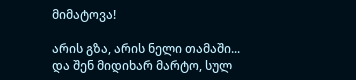მიმატოვა!

არის გზა, არის ნელი თამაში...
და შენ მიდიხარ მარტო, სულ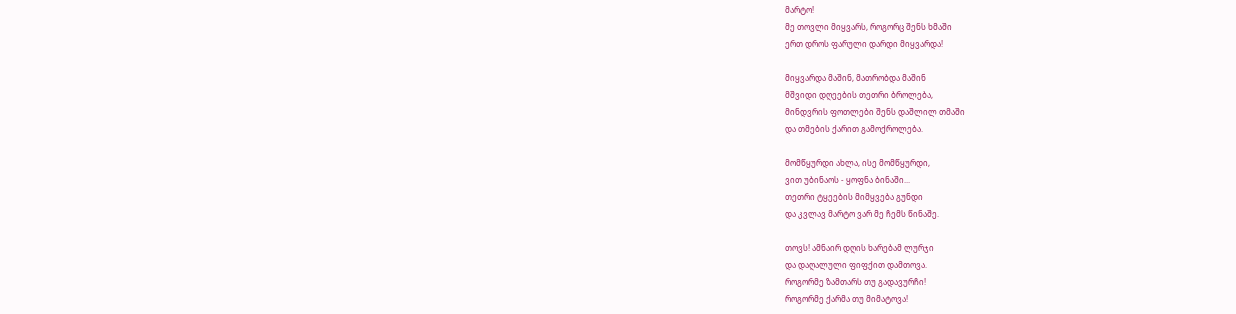მარტო!
მე თოვლი მიყვარს, როგორც შენს ხმაში
ერთ დროს ფარული დარდი მიყვარდა!

მიყვარდა მაშინ, მათრობდა მაშინ
მშვიდი დღეების თეთრი ბროლება,
მინდვრის ფოთლები შენს დაშლილ თმაში
და თმების ქარით გამოქროლება.

მომწყურდი ახლა, ისე მომწყურდი,
ვით უბინაოს - ყოფნა ბინაში...
თეთრი ტყეების მიმყვება გუნდი
და კვლავ მარტო ვარ მე ჩემს წინაშე.

თოვს! ამნაირ დღის ხარებამ ლურჯი
და დაღალული ფიფქით დამთოვა.
როგორმე ზამთარს თუ გადავურჩი!
როგორმე ქარმა თუ მიმატოვა!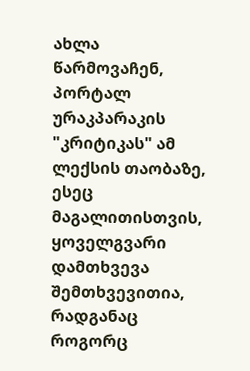ახლა წარმოვაჩენ, პორტალ ურაკპარაკის "კრიტიკას" ამ ლექსის თაობაზე, ესეც მაგალითისთვის, ყოველგვარი დამთხვევა შემთხვევითია, რადგანაც როგორც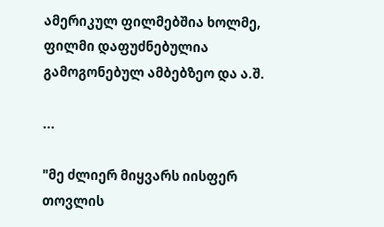ამერიკულ ფილმებშია ხოლმე, ფილმი დაფუძნებულია გამოგონებულ ამბებზეო და ა.შ.

...

"მე ძლიერ მიყვარს იისფერ თოვლის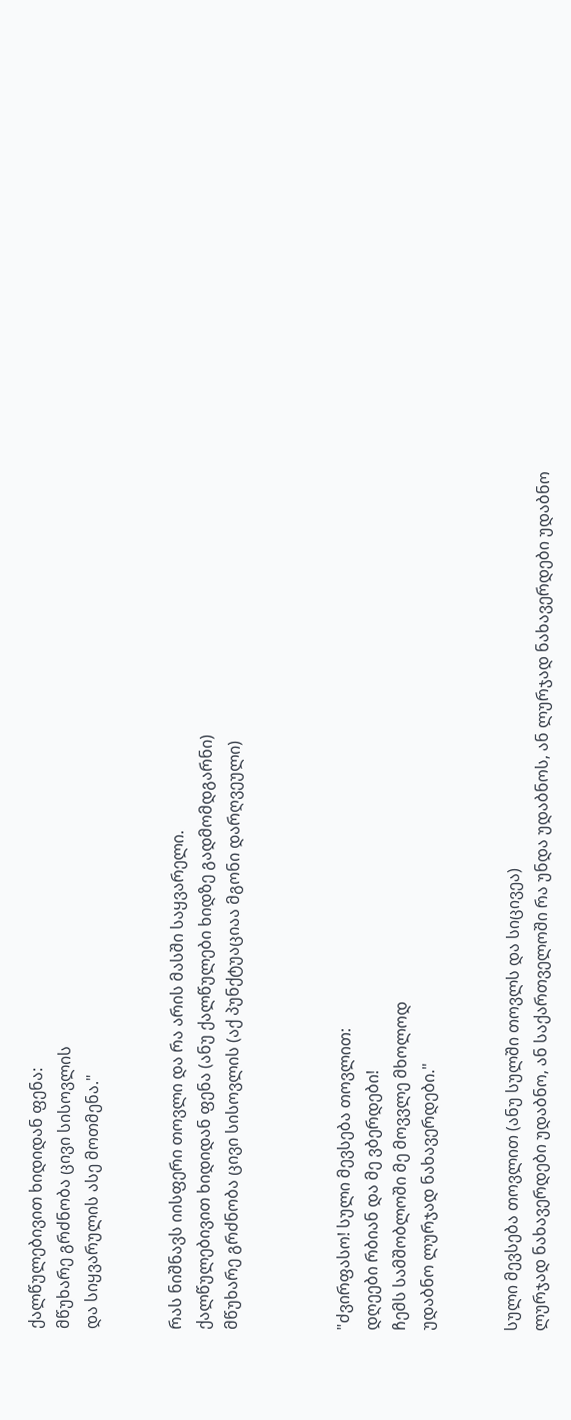ქალწულებივით ხიდიდან ფენა:
მწუხარე გრძნობა ცივი სისოვლის
და სიყვარულის ასე მოთმენა."


რას ნიშნავს იისფერი თოვლი და რა არის მასში საყვარელი.
ქალწულებივით ხიდიდან ფენა (ანუ ქალწულები ხიდზე გადმომდგარნი)
მწუხარე გრძნობა ცივი სისოვლის (აქ პუნქტუაციაა მგონი დარღვეული)



"ძვირფასო! სული მევსება თოვლით:
დღეები რბიან და მე ვბერდები!
ჩემს სამშობლოში მე მოვვლე მხოლოდ
უდაბნო ლურჯად ნახავერდები."


სული მევსება თოვლით (ანუ სულში თოვლს და სიცივეა)
ლურჯად ნახავერდები უდაბნო, ან საქართველოში რა უნდა უდაბნოს, ან ლურჯად ნახავერდები უდაბნო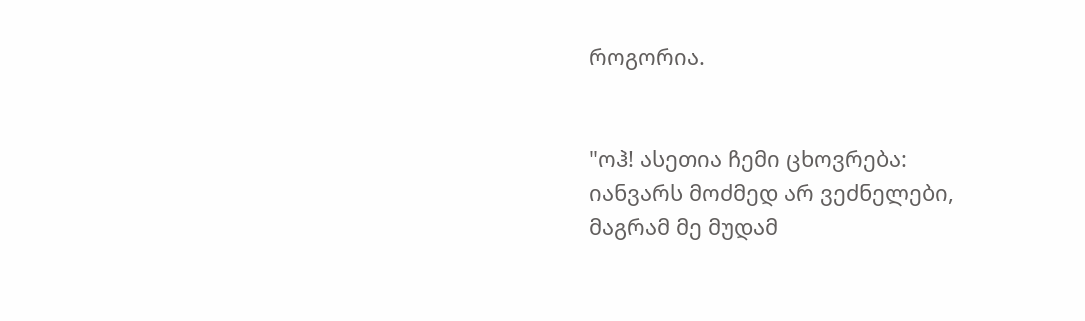როგორია.


"ოჰ! ასეთია ჩემი ცხოვრება:
იანვარს მოძმედ არ ვეძნელები,
მაგრამ მე მუდამ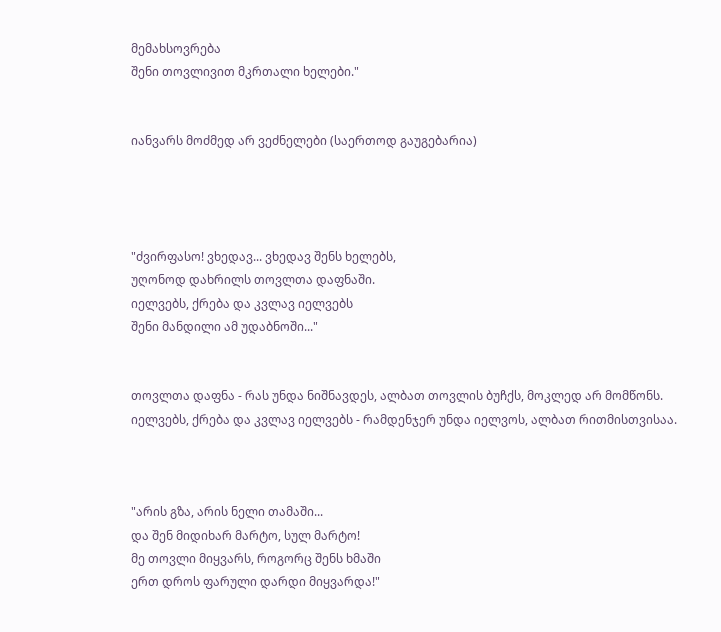მემახსოვრება
შენი თოვლივით მკრთალი ხელები."


იანვარს მოძმედ არ ვეძნელები (საერთოდ გაუგებარია)




"ძვირფასო! ვხედავ... ვხედავ შენს ხელებს,
უღონოდ დახრილს თოვლთა დაფნაში.
იელვებს, ქრება და კვლავ იელვებს
შენი მანდილი ამ უდაბნოში..."


თოვლთა დაფნა - რას უნდა ნიშნავდეს, ალბათ თოვლის ბუჩქს, მოკლედ არ მომწონს.
იელვებს, ქრება და კვლავ იელვებს - რამდენჯერ უნდა იელვოს, ალბათ რითმისთვისაა.



"არის გზა, არის ნელი თამაში...
და შენ მიდიხარ მარტო, სულ მარტო!
მე თოვლი მიყვარს, როგორც შენს ხმაში
ერთ დროს ფარული დარდი მიყვარდა!"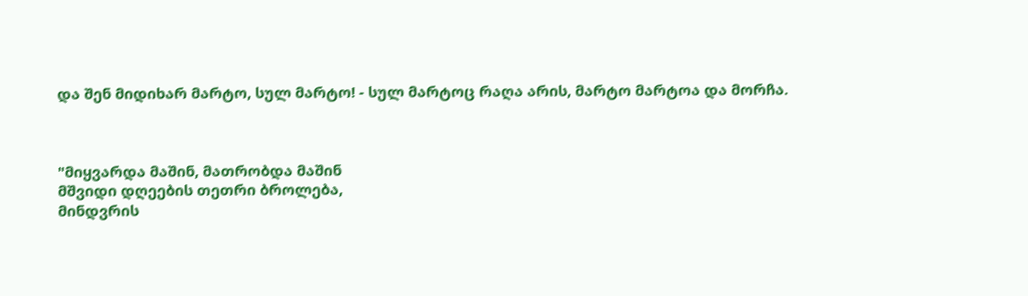და შენ მიდიხარ მარტო, სულ მარტო! - სულ მარტოც რაღა არის, მარტო მარტოა და მორჩა.



"მიყვარდა მაშინ, მათრობდა მაშინ
მშვიდი დღეების თეთრი ბროლება,
მინდვრის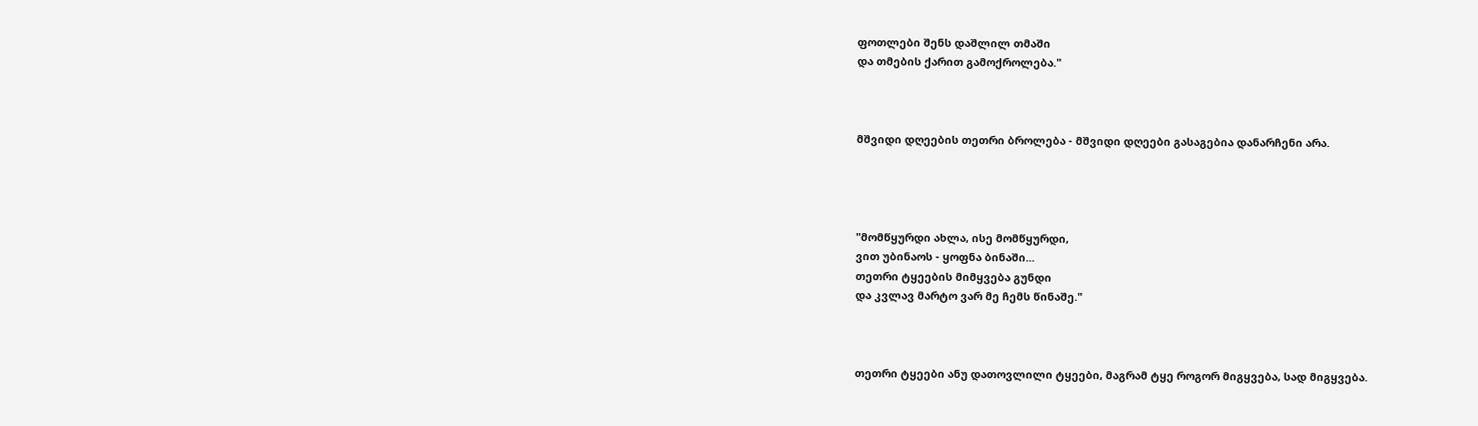ფოთლები შენს დაშლილ თმაში
და თმების ქარით გამოქროლება."



მშვიდი დღეების თეთრი ბროლება - მშვიდი დღეები გასაგებია დანარჩენი არა.




"მომწყურდი ახლა, ისე მომწყურდი,
ვით უბინაოს - ყოფნა ბინაში...
თეთრი ტყეების მიმყვება გუნდი
და კვლავ მარტო ვარ მე ჩემს წინაშე."



თეთრი ტყეები ანუ დათოვლილი ტყეები, მაგრამ ტყე როგორ მიგყვება, სად მიგყვება.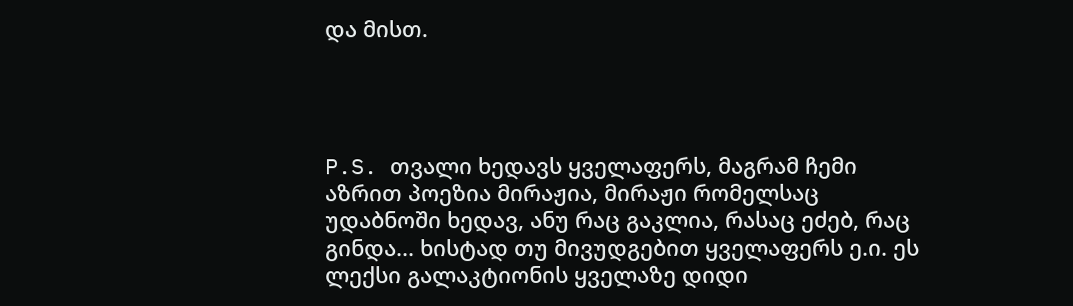და მისთ.




P.S. თვალი ხედავს ყველაფერს, მაგრამ ჩემი აზრით პოეზია მირაჟია, მირაჟი რომელსაც უდაბნოში ხედავ, ანუ რაც გაკლია, რასაც ეძებ, რაც გინდა... ხისტად თუ მივუდგებით ყველაფერს ე.ი. ეს ლექსი გალაკტიონის ყველაზე დიდი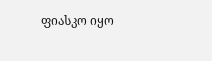ფიასკო იყო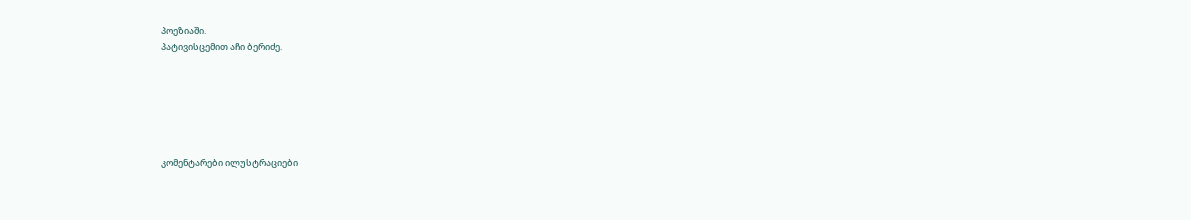პოეზიაში.
პატივისცემით აჩი ბერიძე.






კომენტარები ილუსტრაციები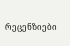რეცენზიები